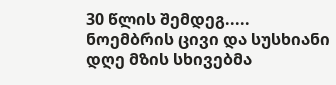30 წლის შემდეგ.....
ნოემბრის ცივი და სუსხიანი
დღე მზის სხივებმა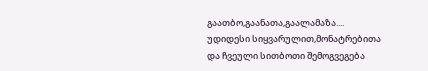გაათბო,გაანათა,გაალამაზა....
უდიდესი სიყვარულით,მონატრებითა
და ჩვეული სითბოთი შემოგვეგება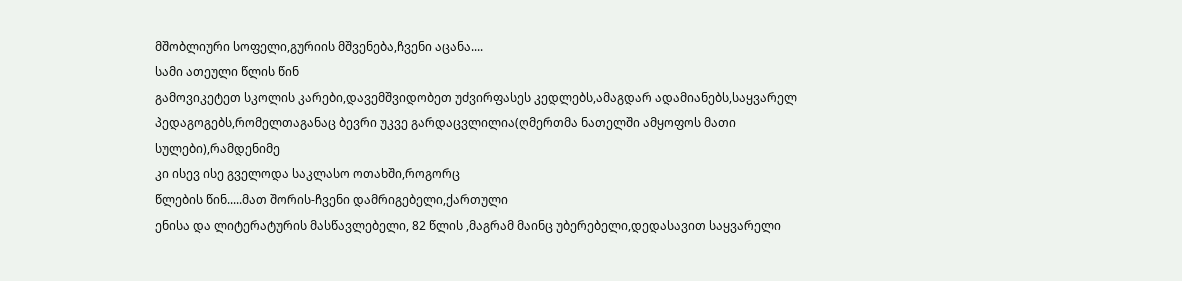მშობლიური სოფელი,გურიის მშვენება,ჩვენი აცანა....
სამი ათეული წლის წინ
გამოვიკეტეთ სკოლის კარები,დავემშვიდობეთ უძვირფასეს კედლებს,ამაგდარ ადამიანებს,საყვარელ
პედაგოგებს,რომელთაგანაც ბევრი უკვე გარდაცვლილია(ღმერთმა ნათელში ამყოფოს მათი სულები),რამდენიმე
კი ისევ ისე გველოდა საკლასო ოთახში,როგორც
წლების წინ.....მათ შორის-ჩვენი დამრიგებელი,ქართული
ენისა და ლიტერატურის მასწავლებელი, 82 წლის ,მაგრამ მაინც უბერებელი,დედასავით საყვარელი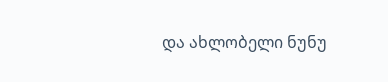და ახლობელი ნუნუ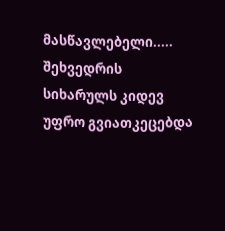მასწავლებელი.....
შეხვედრის სიხარულს კიდევ უფრო გვიათკეცებდა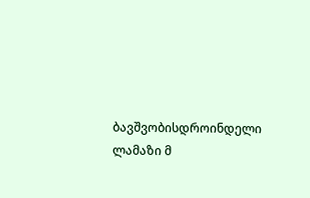ბავშვობისდროინდელი ლამაზი მ